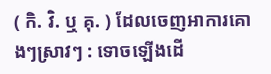( កិ. វិ. ឬ គុ. ) ដែលចេញអាការគោងៗស្រាវៗ : ទោចឡើងដើ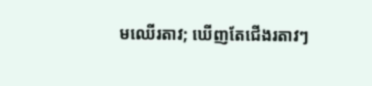មឈើរតាវ; ឃើញតែជើងរតាវៗ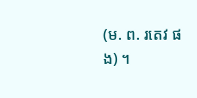(ម. ព. រតេវ ផង) ។